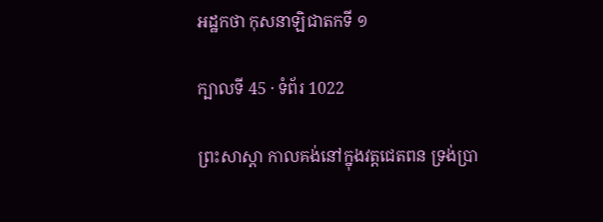អដ្ឋកថា កុសនាឡិជាតកទី ១

ក្បាលទី 45 · ទំព័រ 1022

ព្រះសាស្តា កាលគង់នៅក្នុងវត្តជេតពន ទ្រង់ប្រា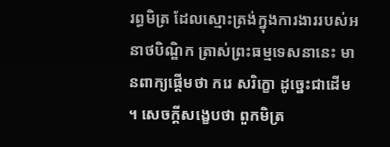រព្ធមិត្រ ដែលស្មោះត្រង់ក្នុងការងាររបស់អនាថបិណ្ឌិក ត្រាស់ព្រះធម្មទេសនានេះ មានពាក្យផ្តើមថា ករេ សរិក្ខោ ដូច្នេះជាដើម ។ សេចក្តីសង្ខេបថា ពួកមិត្រ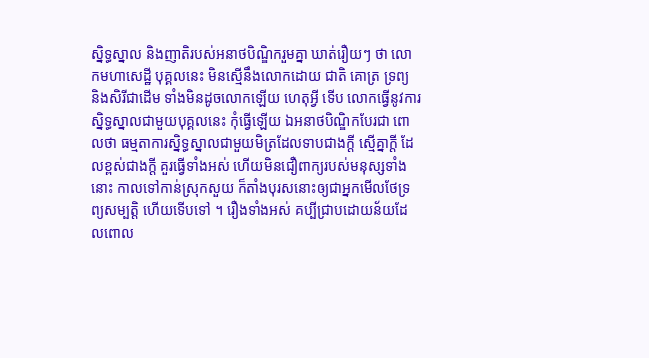ស្និទ្ធស្នាល និងញាតិរបស់អនាថបិណ្ឌិករួមគ្នា ឃាត់រឿយៗ ថា លោកមហាសេដ្ឋី បុគ្គលនេះ មិនស្មើនឹងលោកដោយ ជាតិ គោត្រ ទ្រព្យ និងសិរីជាដើម ទាំងមិនដូចលោកឡើយ ហេតុអ្វី ទើប លោកធ្វើនូវការស្និទ្ធស្នាលជាមួយបុគ្គលនេះ កុំធ្វើឡើយ ឯអនាថបិណ្ឌិកបែរជា ពោលថា ធម្មតាការស្និទ្ធស្នាលជាមួយមិត្រដែលទាបជាងក្តី ស្មើគ្នាក្តី ដែលខ្ពស់ជាងក្តី គួរធ្វើទាំងអស់ ហើយមិនជឿពាក្យរបស់មនុស្សទាំងនោះ កាលទៅកាន់ស្រុកសួយ ក៏តាំងបុរសនោះឲ្យជាអ្នកមើលថែទ្រព្យសម្បត្តិ ហើយទើបទៅ ។ រឿងទាំងអស់ គប្បីជ្រាបដោយន័យដែលពោល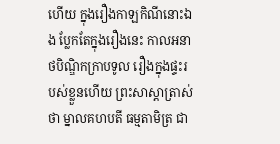ហើយ ក្នុងរឿងកាឡកិណីនោះឯង ប្លែកតែក្នុងរឿងនេះ កាលអនាថបិណ្ឌិកក្រាបទូល រឿងក្នុងផ្ទះរបស់ខ្លួនហើយ ព្រះសាស្តាត្រាស់ថា ម្នាលគហបតី ធម្មតាមិត្រ ជា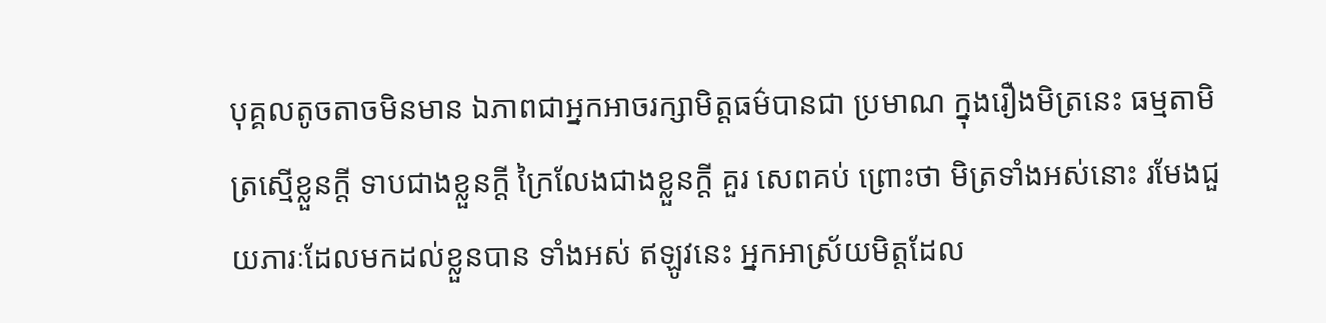បុគ្គលតូចតាចមិនមាន ឯភាពជាអ្នកអាចរក្សាមិត្តធម៌បានជា ប្រមាណ ក្នុងរឿងមិត្រនេះ ធម្មតាមិត្រស្មើខ្លួនក្តី ទាបជាងខ្លួនក្តី ក្រៃលែងជាងខ្លួនក្តី គួរ សេពគប់ ព្រោះថា មិត្រទាំងអស់នោះ រមែងជួយភារៈដែលមកដល់ខ្លួនបាន ទាំងអស់ ឥឡូវនេះ អ្នកអាស្រ័យមិត្តដែល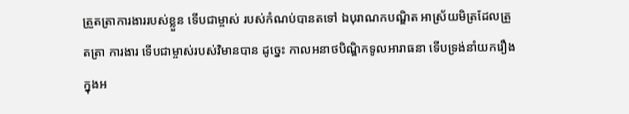ត្រួតត្រាការងាររបស់ខ្លួន ទើបជាម្ចាស់ របស់កំណប់បានតទៅ ឯបុរាណកបណ្ឌិត អាស្រ័យមិត្រដែលត្រួតត្រា ការងារ ទើបជាម្ចាស់របស់វិមានបាន ដូច្នេះ កាលអនាថបិណ្ឌិកទូលអារាធនា ទើបទ្រង់នាំយករឿងក្នុងអ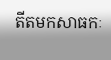តីតមកសាធកៈ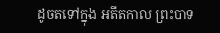ដូចតទៅក្នុង អតីតកាល ព្រះបាទ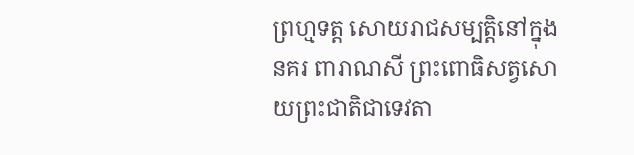ព្រហ្មទត្ត សោយរាជសម្បត្តិនៅក្នុងនគរ ពារាណសី ព្រះពោធិសត្វសោយព្រះជាតិជាទេវតា